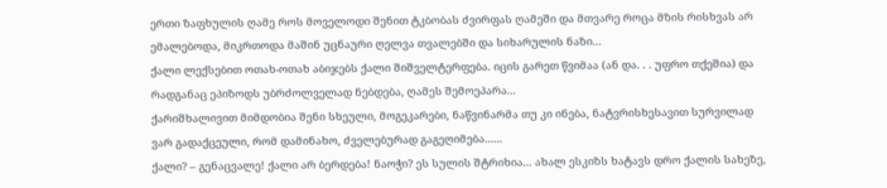ერთი ზაფხულის ღამე როს მოველოდი შენით ტკბობას ძვირფას ღამეში და მთვარე როცა მზის რისხვას არ ემალებოდა, მიკრთოდა მაშინ უცნაური ღელვა თვალებში და სიხარულის ნაზი...
ქალი ლექსებით ოთახ-ოთახ აბიჯებს ქალი შიშველტერფება. იცის გარეთ წვიმაა (ან და. . . უფრო თქეშია) და რადგანაც ეპიზოდს უბრძოლველად ნებდება, ღამეს შემოეპარა...
ქარიშხალივით მიმდობია შენი სხეული, მოგეკარები, ნაწვინარმა თუ კი ინება, ნატვრისხესავით სურვილად ვარ გადაქცეული, რომ დამინახო, ძველებურად გაგეღიმება......
ქალი? – გენაცვალე! ქალი არ ბერდება! ნაოჭი? ეს სულის შტრიხია... ახალ ესკიზს ხატავს დრო ქალის სახეზე,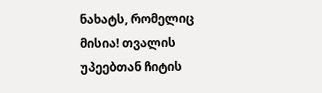ნახატს, რომელიც მისია! თვალის უპეებთან ჩიტის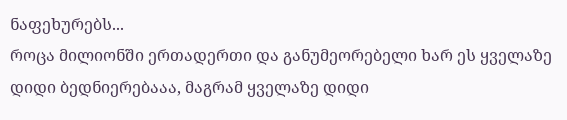ნაფეხურებს...
როცა მილიონში ერთადერთი და განუმეორებელი ხარ ეს ყველაზე დიდი ბედნიერებააა, მაგრამ ყველაზე დიდი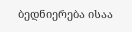ბედნიერება ისაა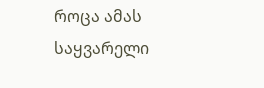როცა ამას საყვარელი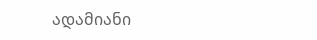ადამიანი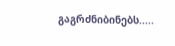გაგრძნიბინებს.....